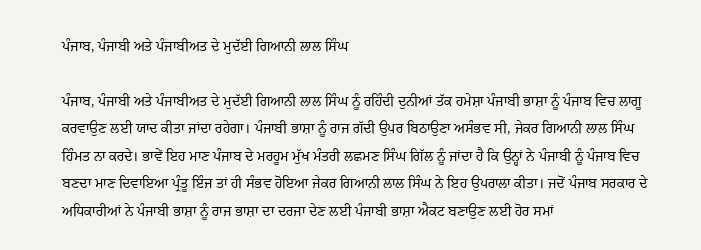ਪੰਜਾਬ, ਪੰਜਾਬੀ ਅਤੇ ਪੰਜਾਬੀਅਤ ਦੇ ਮੁਦੱਈ ਗਿਆਨੀ ਲਾਲ ਸਿੰਘ

ਪੰਜਾਬ, ਪੰਜਾਬੀ ਅਤੇ ਪੰਜਾਬੀਅਤ ਦੇ ਮੁਦੱਈ ਗਿਆਨੀ ਲਾਲ ਸਿੰਘ ਨੂੰ ਰਹਿੰਦੀ ਦੁਨੀਆਂ ਤੱਕ ਹਮੇਸ਼ਾ ਪੰਜਾਬੀ ਭਾਸ਼ਾ ਨੂੰ ਪੰਜਾਬ ਵਿਚ ਲਾਗੂ ਕਰਵਾਉਣ ਲਈ ਯਾਦ ਕੀਤਾ ਜਾਂਦਾ ਰਹੇਗਾ। ਪੰਜਾਬੀ ਭਾਸ਼ਾ ਨੂੰ ਰਾਜ ਗੱਦੀ ਉਪਰ ਬਿਠਾਉਣਾ ਅਸੰਭਵ ਸੀ, ਜੇਕਰ ਗਿਆਨੀ ਲਾਲ ਸਿੰਘ ਹਿੰਮਤ ਨਾ ਕਰਦੇ। ਭਾਵੇਂ ਇਹ ਮਾਣ ਪੰਜਾਬ ਦੇ ਮਰਹੂਮ ਮੁੱਖ ਮੰਤਰੀ ਲਛਮਣ ਸਿੰਘ ਗਿੱਲ ਨੂੰ ਜਾਂਦਾ ਹੈ ਕਿ ਉਨ੍ਹਾਂ ਨੇ ਪੰਜਾਬੀ ਨੂੰ ਪੰਜਾਬ ਵਿਚ ਬਣਦਾ ਮਾਣ ਦਿਵਾਇਆ ਪ੍ਰੰਤੂ ਇੰਜ ਤਾਂ ਹੀ ਸੰਭਵ ਹੋਇਆ ਜੇਕਰ ਗਿਆਨੀ ਲਾਲ ਸਿੰਘ ਨੇ ਇਹ ਉਪਰਾਲਾ ਕੀਤਾ। ਜਦੋਂ ਪੰਜਾਬ ਸਰਕਾਰ ਦੇ ਅਧਿਕਾਰੀਆਂ ਨੇ ਪੰਜਾਬੀ ਭਾਸ਼ਾ ਨੂੰ ਰਾਜ ਭਾਸ਼ਾ ਦਾ ਦਰਜਾ ਦੇਣ ਲਈ ਪੰਜਾਬੀ ਭਾਸ਼ਾ ਐਕਟ ਬਣਾਉਣ ਲਈ ਹੋਰ ਸਮਾਂ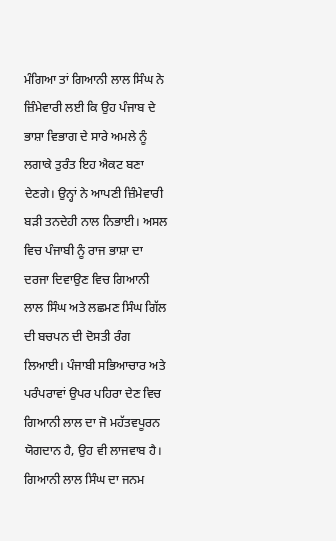ਮੰਗਿਆ ਤਾਂ ਗਿਆਨੀ ਲਾਲ ਸਿੰਘ ਨੇ ਜ਼ਿੰਮੇਵਾਰੀ ਲਈ ਕਿ ਉਹ ਪੰਜਾਬ ਦੇ ਭਾਸ਼ਾ ਵਿਭਾਗ ਦੇ ਸਾਰੇ ਅਮਲੇ ਨੂੰ ਲਗਾਕੇ ਤੁਰੰਤ ਇਹ ਐਕਟ ਬਣਾ ਦੇਣਗੇ। ਉਨ੍ਹਾਂ ਨੇ ਆਪਣੀ ਜ਼ਿੰਮੇਵਾਰੀ ਬੜੀ ਤਨਦੇਹੀ ਨਾਲ ਨਿਭਾਈ। ਅਸਲ ਵਿਚ ਪੰਜਾਬੀ ਨੂੰ ਰਾਜ ਭਾਸ਼ਾ ਦਾ ਦਰਜਾ ਦਿਵਾਉਣ ਵਿਚ ਗਿਆਨੀ ਲਾਲ ਸਿੰਘ ਅਤੇ ਲਛਮਣ ਸਿੰਘ ਗਿੱਲ ਦੀ ਬਚਪਨ ਦੀ ਦੋਸਤੀ ਰੰਗ ਲਿਆਈ। ਪੰਜਾਬੀ ਸਭਿਆਚਾਰ ਅਤੇ ਪਰੰਪਰਾਵਾਂ ਉਪਰ ਪਹਿਰਾ ਦੇਣ ਵਿਚ ਗਿਆਨੀ ਲਾਲ ਦਾ ਜੋ ਮਹੱਤਵਪੂਰਨ ਯੋਗਦਾਨ ਹੈ, ਉਹ ਵੀ ਲਾਜਵਾਬ ਹੈ। ਗਿਆਨੀ ਲਾਲ ਸਿੰਘ ਦਾ ਜਨਮ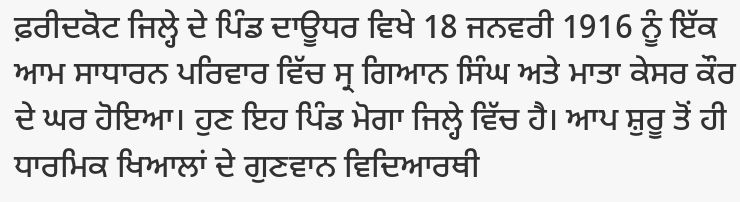ਫ਼ਰੀਦਕੋਟ ਜਿਲ੍ਹੇ ਦੇ ਪਿੰਡ ਦਾਊਧਰ ਵਿਖੇ 18 ਜਨਵਰੀ 1916 ਨੂੰ ਇੱਕ ਆਮ ਸਾਧਾਰਨ ਪਰਿਵਾਰ ਵਿੱਚ ਸ੍ਰ ਗਿਆਨ ਸਿੰਘ ਅਤੇ ਮਾਤਾ ਕੇਸਰ ਕੌਰ ਦੇ ਘਰ ਹੋਇਆ। ਹੁਣ ਇਹ ਪਿੰਡ ਮੋਗਾ ਜਿਲ੍ਹੇ ਵਿੱਚ ਹੈ। ਆਪ ਸ਼ੁਰੂ ਤੋਂ ਹੀ ਧਾਰਮਿਕ ਖਿਆਲਾਂ ਦੇ ਗੁਣਵਾਨ ਵਿਦਿਆਰਥੀ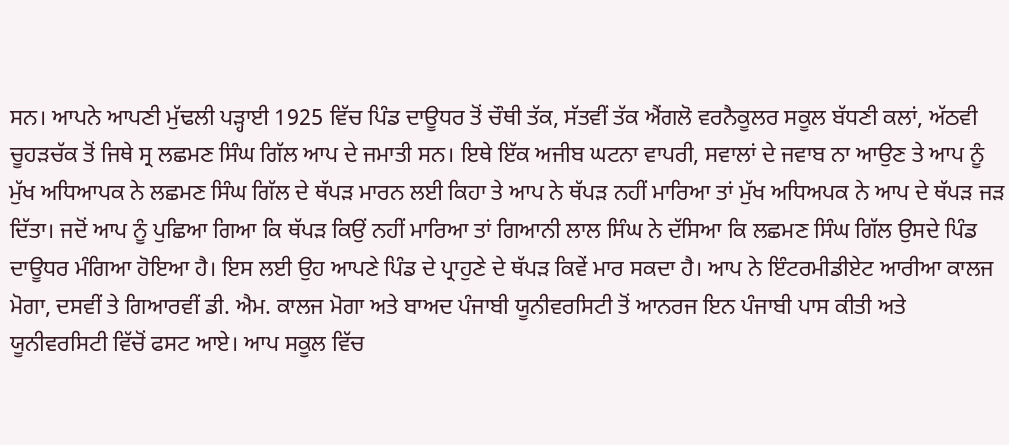ਸਨ। ਆਪਨੇ ਆਪਣੀ ਮੁੱਢਲੀ ਪੜ੍ਹਾਈ 1925 ਵਿੱਚ ਪਿੰਡ ਦਾਊਧਰ ਤੋਂ ਚੌਥੀ ਤੱਕ, ਸੱਤਵੀਂ ਤੱਕ ਐਂਗਲੋ ਵਰਨੈਕੂਲਰ ਸਕੂਲ ਬੱਧਣੀ ਕਲਾਂ, ਅੱਠਵੀ ਚੂਹੜਚੱਕ ਤੋਂ ਜਿਥੇ ਸ੍ਰ ਲਛਮਣ ਸਿੰਘ ਗਿੱਲ ਆਪ ਦੇ ਜਮਾਤੀ ਸਨ। ਇਥੇ ਇੱਕ ਅਜੀਬ ਘਟਨਾ ਵਾਪਰੀ, ਸਵਾਲਾਂ ਦੇ ਜਵਾਬ ਨਾ ਆਉਣ ਤੇ ਆਪ ਨੂੰ ਮੁੱਖ ਅਧਿਆਪਕ ਨੇ ਲਛਮਣ ਸਿੰਘ ਗਿੱਲ ਦੇ ਥੱਪੜ ਮਾਰਨ ਲਈ ਕਿਹਾ ਤੇ ਆਪ ਨੇ ਥੱਪੜ ਨਹੀਂ ਮਾਰਿਆ ਤਾਂ ਮੁੱਖ ਅਧਿਅਪਕ ਨੇ ਆਪ ਦੇ ਥੱਪੜ ਜੜ ਦਿੱਤਾ। ਜਦੋਂ ਆਪ ਨੂੰ ਪੁਛਿਆ ਗਿਆ ਕਿ ਥੱਪੜ ਕਿਉਂ ਨਹੀਂ ਮਾਰਿਆ ਤਾਂ ਗਿਆਨੀ ਲਾਲ ਸਿੰਘ ਨੇ ਦੱਸਿਆ ਕਿ ਲਛਮਣ ਸਿੰਘ ਗਿੱਲ ਉਸਦੇ ਪਿੰਡ ਦਾਊਧਰ ਮੰਗਿਆ ਹੋਇਆ ਹੈ। ਇਸ ਲਈ ਉਹ ਆਪਣੇ ਪਿੰਡ ਦੇ ਪ੍ਰਾਹੁਣੇ ਦੇ ਥੱਪੜ ਕਿਵੇਂ ਮਾਰ ਸਕਦਾ ਹੈ। ਆਪ ਨੇ ਇੰਟਰਮੀਡੀਏਟ ਆਰੀਆ ਕਾਲਜ ਮੋਗਾ, ਦਸਵੀਂ ਤੇ ਗਿਆਰਵੀਂ ਡੀ. ਐਮ. ਕਾਲਜ ਮੋਗਾ ਅਤੇ ਬਾਅਦ ਪੰਜਾਬੀ ਯੂਨੀਵਰਸਿਟੀ ਤੋਂ ਆਨਰਜ ਇਨ ਪੰਜਾਬੀ ਪਾਸ ਕੀਤੀ ਅਤੇ ਯੂਨੀਵਰਸਿਟੀ ਵਿੱਚੋਂ ਫਸਟ ਆਏ। ਆਪ ਸਕੂਲ ਵਿੱਚ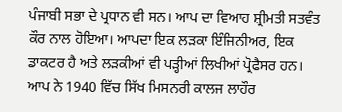ਪੰਜਾਬੀ ਸਭਾ ਦੇ ਪ੍ਰਧਾਨ ਵੀ ਸਨ। ਆਪ ਦਾ ਵਿਆਹ ਸ਼੍ਰੀਮਤੀ ਸਤਵੰਤ ਕੌਰ ਨਾਲ ਹੋਇਆ। ਆਪਦਾ ਇਕ ਲੜਕਾ ਇੰਜਿਨੀਅਰ, ਇਕ ਡਾਕਟਰ ਹੈ ਅਤੇ ਲੜਕੀਆਂ ਵੀ ਪੜ੍ਹੀਆਂ ਲਿਖੀਆਂ ਪ੍ਰੋਫੈਸਰ ਹਨ। ਆਪ ਨੇ 1940 ਵਿੱਚ ਸਿੱਖ ਮਿਸਨਰੀ ਕਾਲਜ ਲਾਹੌਰ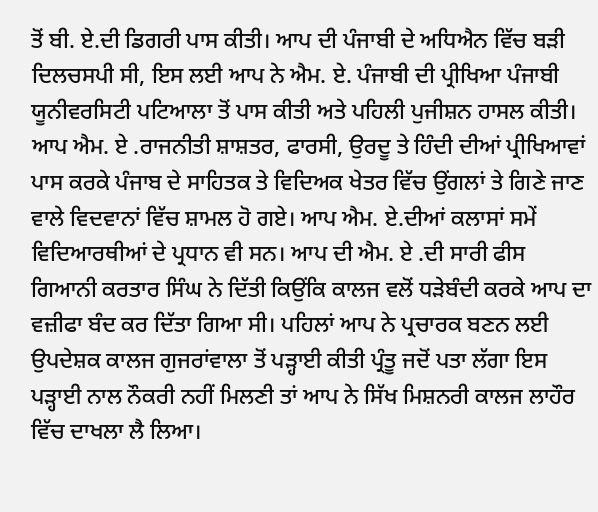ਤੋਂ ਬੀ. ਏ.ਦੀ ਡਿਗਰੀ ਪਾਸ ਕੀਤੀ। ਆਪ ਦੀ ਪੰਜਾਬੀ ਦੇ ਅਧਿਐਨ ਵਿੱਚ ਬੜੀ ਦਿਲਚਸਪੀ ਸੀ, ਇਸ ਲਈ ਆਪ ਨੇ ਐਮ. ਏ. ਪੰਜਾਬੀ ਦੀ ਪ੍ਰੀਖਿਆ ਪੰਜਾਬੀ ਯੂਨੀਵਰਸਿਟੀ ਪਟਿਆਲਾ ਤੋਂ ਪਾਸ ਕੀਤੀ ਅਤੇ ਪਹਿਲੀ ਪੁਜੀਸ਼ਨ ਹਾਸਲ ਕੀਤੀ। ਆਪ ਐਮ. ਏ .ਰਾਜਨੀਤੀ ਸ਼ਾਸ਼ਤਰ, ਫਾਰਸੀ, ਉਰਦੂ ਤੇ ਹਿੰਦੀ ਦੀਆਂ ਪ੍ਰੀਖਿਆਵਾਂ ਪਾਸ ਕਰਕੇ ਪੰਜਾਬ ਦੇ ਸਾਹਿਤਕ ਤੇ ਵਿਦਿਅਕ ਖੇਤਰ ਵਿੱਚ ਉਂਗਲਾਂ ਤੇ ਗਿਣੇ ਜਾਣ ਵਾਲੇ ਵਿਦਵਾਨਾਂ ਵਿੱਚ ਸ਼ਾਮਲ ਹੋ ਗਏ। ਆਪ ਐਮ. ਏ.ਦੀਆਂ ਕਲਾਸਾਂ ਸਮੇਂ ਵਿਦਿਆਰਥੀਆਂ ਦੇ ਪ੍ਰਧਾਨ ਵੀ ਸਨ। ਆਪ ਦੀ ਐਮ. ਏ .ਦੀ ਸਾਰੀ ਫੀਸ ਗਿਆਨੀ ਕਰਤਾਰ ਸਿੰਘ ਨੇ ਦਿੱਤੀ ਕਿਉਂਕਿ ਕਾਲਜ ਵਲੋਂ ਧੜੇਬੰਦੀ ਕਰਕੇ ਆਪ ਦਾ ਵਜ਼ੀਫਾ ਬੰਦ ਕਰ ਦਿੱਤਾ ਗਿਆ ਸੀ। ਪਹਿਲਾਂ ਆਪ ਨੇ ਪ੍ਰਚਾਰਕ ਬਣਨ ਲਈ ਉਪਦੇਸ਼ਕ ਕਾਲਜ ਗੁਜਰਾਂਵਾਲਾ ਤੋਂ ਪੜ੍ਹਾਈ ਕੀਤੀ ਪ੍ਰੰਤੂ ਜਦੋਂ ਪਤਾ ਲੱਗਾ ਇਸ ਪੜ੍ਹਾਈ ਨਾਲ ਨੌਕਰੀ ਨਹੀਂ ਮਿਲਣੀ ਤਾਂ ਆਪ ਨੇ ਸਿੱਖ ਮਿਸ਼ਨਰੀ ਕਾਲਜ ਲਾਹੌਰ ਵਿੱਚ ਦਾਖਲਾ ਲੈ ਲਿਆ।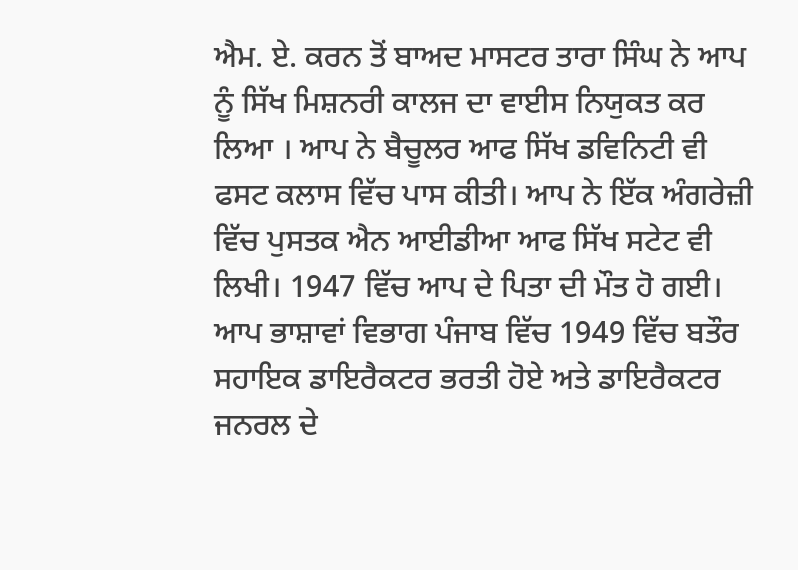ਐਮ. ਏ. ਕਰਨ ਤੋਂ ਬਾਅਦ ਮਾਸਟਰ ਤਾਰਾ ਸਿੰਘ ਨੇ ਆਪ ਨੂੰ ਸਿੱਖ ਮਿਸ਼ਨਰੀ ਕਾਲਜ ਦਾ ਵਾਈਸ ਨਿਯੁਕਤ ਕਰ ਲਿਆ । ਆਪ ਨੇ ਬੈਚੂਲਰ ਆਫ ਸਿੱਖ ਡਵਿਨਿਟੀ ਵੀ ਫਸਟ ਕਲਾਸ ਵਿੱਚ ਪਾਸ ਕੀਤੀ। ਆਪ ਨੇ ਇੱਕ ਅੰਗਰੇਜ਼ੀ ਵਿੱਚ ਪੁਸਤਕ ਐਨ ਆਈਡੀਆ ਆਫ ਸਿੱਖ ਸਟੇਟ ਵੀ ਲਿਖੀ। 1947 ਵਿੱਚ ਆਪ ਦੇ ਪਿਤਾ ਦੀ ਮੌਤ ਹੋ ਗਈ। ਆਪ ਭਾਸ਼ਾਵਾਂ ਵਿਭਾਗ ਪੰਜਾਬ ਵਿੱਚ 1949 ਵਿੱਚ ਬਤੌਰ ਸਹਾਇਕ ਡਾਇਰੈਕਟਰ ਭਰਤੀ ਹੋਏ ਅਤੇ ਡਾਇਰੈਕਟਰ ਜਨਰਲ ਦੇ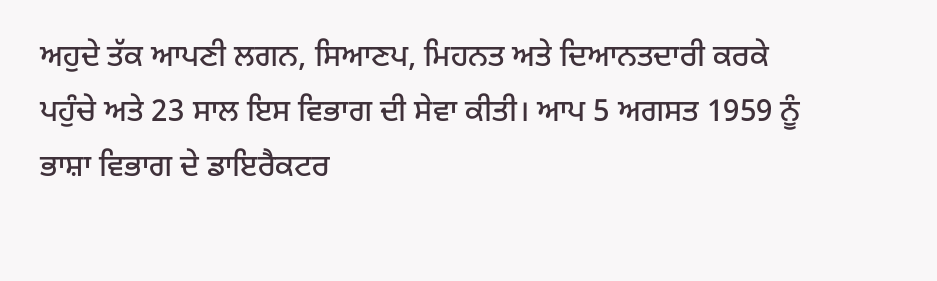ਅਹੁਦੇ ਤੱਕ ਆਪਣੀ ਲਗਨ, ਸਿਆਣਪ, ਮਿਹਨਤ ਅਤੇ ਦਿਆਨਤਦਾਰੀ ਕਰਕੇ ਪਹੁੰਚੇ ਅਤੇ 23 ਸਾਲ ਇਸ ਵਿਭਾਗ ਦੀ ਸੇਵਾ ਕੀਤੀ। ਆਪ 5 ਅਗਸਤ 1959 ਨੂੰ ਭਾਸ਼ਾ ਵਿਭਾਗ ਦੇ ਡਾਇਰੈਕਟਰ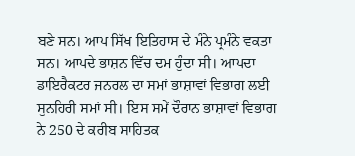ਬਣੇ ਸਨ। ਆਪ ਸਿੱਖ ਇਤਿਹਾਸ ਦੇ ਮੰਨੇ ਪ੍ਰਮੰਨੇ ਵਕਤਾ ਸਨ। ਆਪਦੇ ਭਾਸ਼ਨ ਵਿੱਚ ਦਮ ਹੁੰਦਾ ਸੀ। ਆਪਦਾ ਡਾਇਰੈਕਟਰ ਜਨਰਲ ਦਾ ਸਮਾਂ ਭਾਸ਼ਾਵਾਂ ਵਿਭਾਗ ਲਈ ਸੁਨਹਿਰੀ ਸਮਾਂ ਸੀ। ਇਸ ਸਮੇਂ ਦੌਰਾਨ ਭਾਸ਼ਾਵਾਂ ਵਿਭਾਗ ਨੇ 250 ਦੇ ਕਰੀਬ ਸਾਹਿਤਕ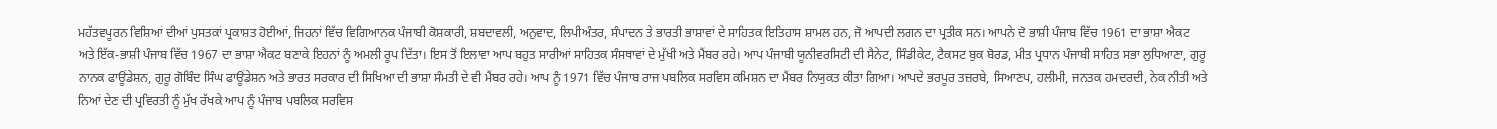ਮਹੱਤਵਪੂਰਨ ਵਿਸ਼ਿਆਂ ਦੀਆਂ ਪੁਸਤਕਾਂ ਪ੍ਰਕਾਸ਼ਤ ਹੋਈਆਂ, ਜਿਹਨਾਂ ਵਿੱਚ ਵਿਗਿਆਨਕ ਪੰਜਾਬੀ ਕੋਸ਼ਕਾਰੀ, ਸ਼ਬਦਾਵਲੀ, ਅਨੁਵਾਦ, ਲਿਪੀਅੰਤਰ, ਸੰਪਾਦਨ ਤੇ ਭਾਰਤੀ ਭਾਸ਼ਾਵਾਂ ਦੇ ਸਾਹਿਤਕ ਇਤਿਹਾਸ ਸ਼ਾਮਲ ਹਨ, ਜੋ ਆਪਦੀ ਲਗਨ ਦਾ ਪ੍ਰਤੀਕ ਸਨ। ਆਪਨੇ ਦੋ ਭਾਸ਼ੀ ਪੰਜਾਬ ਵਿੱਚ 1961 ਦਾ ਭਾਸ਼ਾ ਐਕਟ ਅਤੇ ਇੱਕ-ਭਾਸ਼ੀ ਪੰਜਾਬ ਵਿੱਚ 1967 ਦਾ ਭਾਸ਼ਾ ਐਕਟ ਬਣਾਕੇ ਇਹਨਾਂ ਨੂੰ ਅਮਲੀ ਰੂਪ ਦਿੱਤਾ। ਇਸ ਤੋਂ ਇਲਾਵਾ ਆਪ ਬਹੁਤ ਸਾਰੀਆਂ ਸਾਹਿਤਕ ਸੰਸਥਾਵਾਂ ਦੇ ਮੁੱਖੀ ਅਤੇ ਮੈਂਬਰ ਰਹੇ। ਆਪ ਪੰਜਾਬੀ ਯੂਨੀਵਰਸਿਟੀ ਦੀ ਸੈਨੇਟ, ਸਿੰਡੀਕੇਟ, ਟੈਕਸਟ ਬੁਕ ਬੋਰਡ, ਮੀਤ ਪ੍ਰਧਾਨ ਪੰਜਾਬੀ ਸਾਹਿਤ ਸਭਾ ਲੁਧਿਆਣਾ, ਗੁਰੂ ਨਾਨਕ ਫਾਊਂਡੇਸ਼ਨ, ਗੁਰੂ ਗੋਬਿੰਦ ਸਿੰਘ ਫਾਊਂਡੇਸ਼ਨ ਅਤੇ ਭਾਰਤ ਸਰਕਾਰ ਦੀ ਸਿਖਿਆ ਦੀ ਭਾਸ਼ਾ ਸੰਮਤੀ ਦੇ ਵੀ ਮੈਂਬਰ ਰਹੇ। ਆਪ ਨੂੰ 1971 ਵਿੱਚ ਪੰਜਾਬ ਰਾਜ ਪਬਲਿਕ ਸਰਵਿਸ ਕਮਿਸ਼ਨ ਦਾ ਮੈਂਬਰ ਨਿਯੁਕਤ ਕੀਤਾ ਗਿਆ। ਆਪਦੇ ਭਰਪੂਰ ਤਜ਼ਰਬੇ, ਸਿਆਣਪ, ਹਲੀਮੀ, ਜਨਤਕ ਹਮਦਰਦੀ, ਨੇਕ ਨੀਤੀ ਅਤੇ ਨਿਆਂ ਦੇਣ ਦੀ ਪ੍ਰਵਿਰਤੀ ਨੂੰ ਮੁੱਖ ਰੱਖਕੇ ਆਪ ਨੂੰ ਪੰਜਾਬ ਪਬਲਿਕ ਸਰਵਿਸ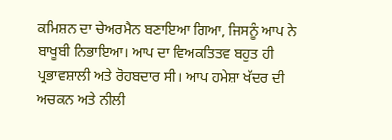ਕਮਿਸ਼ਨ ਦਾ ਚੇਅਰਮੈਨ ਬਣਾਇਆ ਗਿਆ, ਜਿਸਨੂੰ ਆਪ ਨੇ ਬਾਖੂਬੀ ਨਿਭਾਇਆ। ਆਪ ਦਾ ਵਿਅਕਤਿਤਵ ਬਹੁਤ ਹੀ ਪ੍ਰਭਾਵਸ਼ਾਲੀ ਅਤੇ ਰੋਹਬਦਾਰ ਸੀ। ਆਪ ਹਮੇਸ਼ਾ ਖੱਦਰ ਦੀ ਅਚਕਨ ਅਤੇ ਨੀਲੀ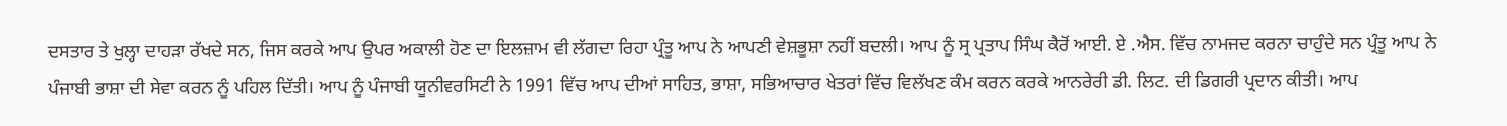ਦਸਤਾਰ ਤੇ ਖੁਲ੍ਹਾ ਦਾਹੜਾ ਰੱਖਦੇ ਸਨ, ਜਿਸ ਕਰਕੇ ਆਪ ਉਪਰ ਅਕਾਲੀ ਹੋਣ ਦਾ ਇਲਜ਼ਾਮ ਵੀ ਲੱਗਦਾ ਰਿਹਾ ਪ੍ਰੰਤੂ ਆਪ ਨੇ ਆਪਣੀ ਵੇਸ਼ਭੂਸ਼ਾ ਨਹੀਂ ਬਦਲੀ। ਆਪ ਨੂੰ ਸ੍ਰ ਪ੍ਰਤਾਪ ਸਿੰਘ ਕੈਰੋਂ ਆਈ. ਏ .ਐਸ. ਵਿੱਚ ਨਾਮਜਦ ਕਰਨਾ ਚਾਹੁੰਦੇ ਸਨ ਪ੍ਰੰਤੂ ਆਪ ਨੇ ਪੰਜਾਬੀ ਭਾਸ਼ਾ ਦੀ ਸੇਵਾ ਕਰਨ ਨੂੰ ਪਹਿਲ ਦਿੱਤੀ। ਆਪ ਨੂੰ ਪੰਜਾਬੀ ਯੂਨੀਵਰਸਿਟੀ ਨੇ 1991 ਵਿੱਚ ਆਪ ਦੀਆਂ ਸਾਹਿਤ, ਭਾਸ਼ਾ, ਸਭਿਆਚਾਰ ਖੇਤਰਾਂ ਵਿੱਚ ਵਿਲੱਖਣ ਕੰਮ ਕਰਨ ਕਰਕੇ ਆਨਰੇਰੀ ਡੀ. ਲਿਟ. ਦੀ ਡਿਗਰੀ ਪ੍ਰਦਾਨ ਕੀਤੀ। ਆਪ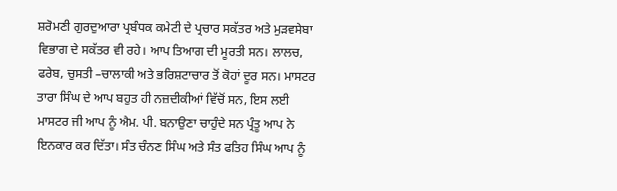ਸ਼ਰੋਮਣੀ ਗੁਰਦੁਆਰਾ ਪ੍ਰਬੰਧਕ ਕਮੇਟੀ ਦੇ ਪ੍ਰਚਾਰ ਸਕੱਤਰ ਅਤੇ ਮੁੜਵਸੇਬਾ ਵਿਭਾਗ ਦੇ ਸਕੱਤਰ ਵੀ ਰਹੇ। ਆਪ ਤਿਆਗ ਦੀ ਮੂਰਤੀ ਸਨ। ਲਾਲਚ, ਫਰੇਬ, ਚੁਸਤੀ –ਚਾਲਾਕੀ ਅਤੇ ਭਰਿਸ਼ਟਾਚਾਰ ਤੋਂ ਕੋਹਾਂ ਦੂਰ ਸਨ। ਮਾਸਟਰ ਤਾਰਾ ਸਿੰਘ ਦੇ ਆਪ ਬਹੁਤ ਹੀ ਨਜ਼ਦੀਕੀਆਂ ਵਿੱਚੋਂ ਸਨ, ਇਸ ਲਈ ਮਾਸਟਰ ਜੀ ਆਪ ਨੂੰ ਐਮ. ਪੀ. ਬਨਾਉਣਾ ਚਾਹੁੰਦੇ ਸਨ ਪ੍ਰੰਤੂ ਆਪ ਨੇ ਇਨਕਾਰ ਕਰ ਦਿੱਤਾ। ਸੰਤ ਚੰਨਣ ਸਿੰਘ ਅਤੇ ਸੰਤ ਫਤਿਹ ਸਿੰਘ ਆਪ ਨੂੰ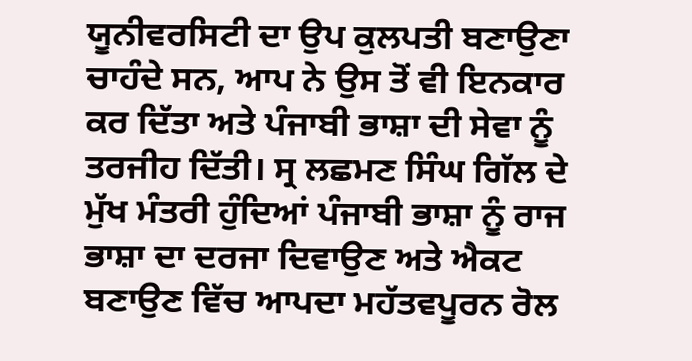ਯੂਨੀਵਰਸਿਟੀ ਦਾ ਉਪ ਕੁਲਪਤੀ ਬਣਾਉਣਾ ਚਾਹੰਦੇ ਸਨ, ਆਪ ਨੇ ਉਸ ਤੋਂ ਵੀ ਇਨਕਾਰ ਕਰ ਦਿੱਤਾ ਅਤੇ ਪੰਜਾਬੀ ਭਾਸ਼ਾ ਦੀ ਸੇਵਾ ਨੂੰ ਤਰਜੀਹ ਦਿੱਤੀ। ਸ੍ਰ ਲਛਮਣ ਸਿੰਘ ਗਿੱਲ ਦੇ ਮੁੱਖ ਮੰਤਰੀ ਹੁੰਦਿਆਂ ਪੰਜਾਬੀ ਭਾਸ਼ਾ ਨੂੰ ਰਾਜ ਭਾਸ਼ਾ ਦਾ ਦਰਜਾ ਦਿਵਾਉਣ ਅਤੇ ਐਕਟ ਬਣਾਉਣ ਵਿੱਚ ਆਪਦਾ ਮਹੱਤਵਪੂਰਨ ਰੋਲ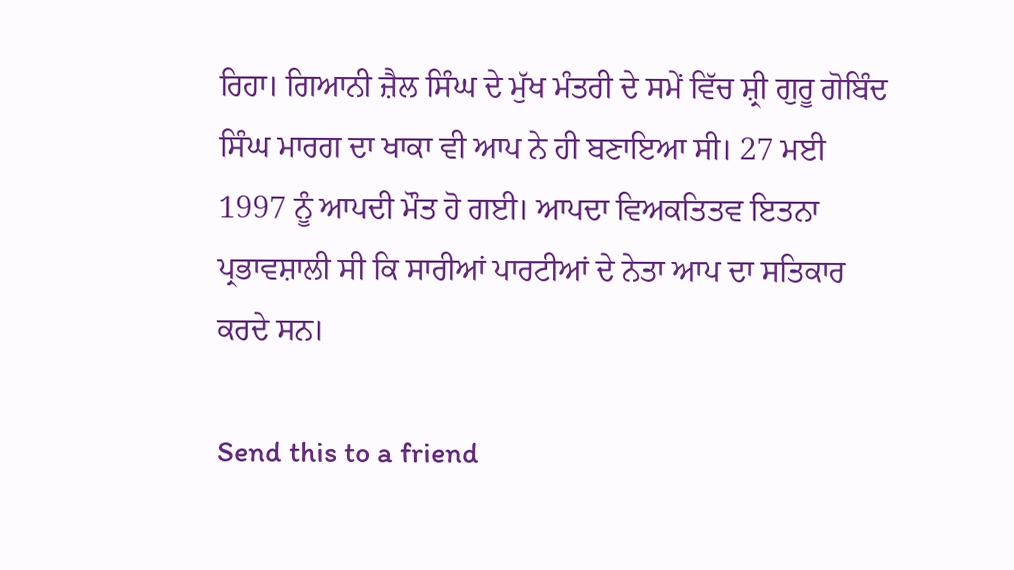ਰਿਹਾ। ਗਿਆਨੀ ਜ਼ੈਲ ਸਿੰਘ ਦੇ ਮੁੱਖ ਮੰਤਰੀ ਦੇ ਸਮੇਂ ਵਿੱਚ ਸ਼੍ਰੀ ਗੁਰੂ ਗੋਬਿੰਦ ਸਿੰਘ ਮਾਰਗ ਦਾ ਖਾਕਾ ਵੀ ਆਪ ਨੇ ਹੀ ਬਣਾਇਆ ਸੀ। 27 ਮਈ 1997 ਨੂੰ ਆਪਦੀ ਮੌਤ ਹੋ ਗਈ। ਆਪਦਾ ਵਿਅਕਤਿਤਵ ਇਤਨਾ ਪ੍ਰਭਾਵਸ਼ਾਲੀ ਸੀ ਕਿ ਸਾਰੀਆਂ ਪਾਰਟੀਆਂ ਦੇ ਨੇਤਾ ਆਪ ਦਾ ਸਤਿਕਾਰ ਕਰਦੇ ਸਨ।

Send this to a friend